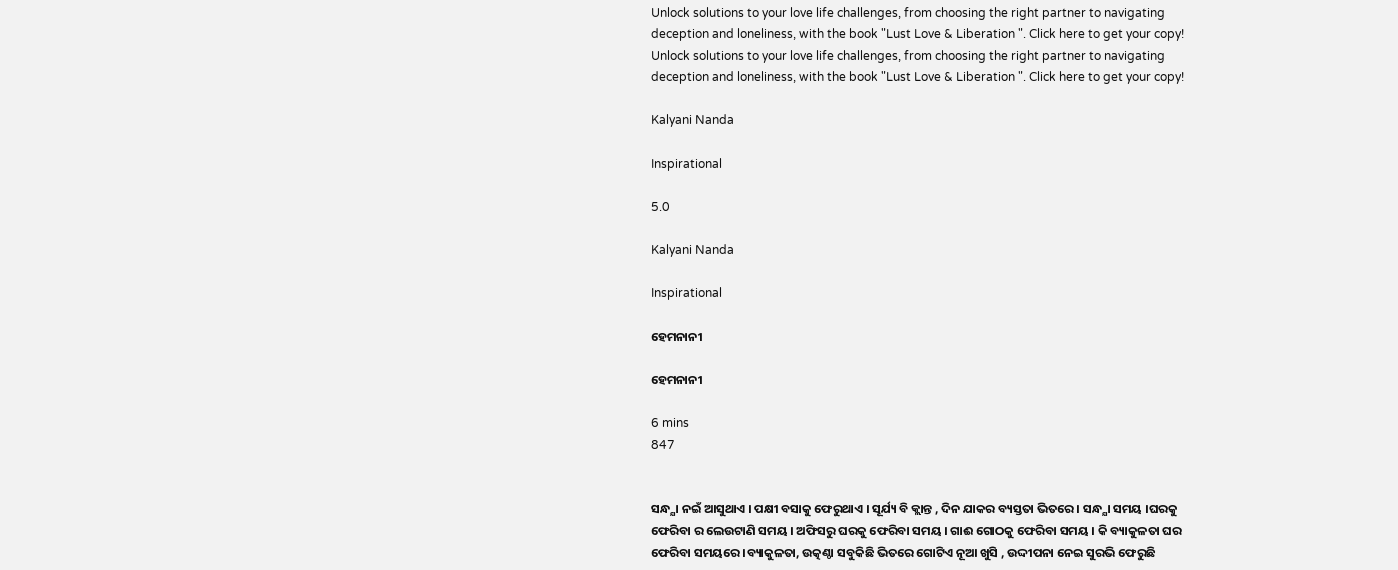Unlock solutions to your love life challenges, from choosing the right partner to navigating deception and loneliness, with the book "Lust Love & Liberation ". Click here to get your copy!
Unlock solutions to your love life challenges, from choosing the right partner to navigating deception and loneliness, with the book "Lust Love & Liberation ". Click here to get your copy!

Kalyani Nanda

Inspirational

5.0

Kalyani Nanda

Inspirational

ହେମନାନୀ

ହେମନାନୀ

6 mins
847


ସନ୍ଧ୍ଯା ନଇଁ ଆସୁଥାଏ । ପକ୍ଷୀ ବସାକୁ ଫେରୁଥାଏ । ସୂର୍ଯ୍ୟ ବି କ୍ଲାନ୍ତ , ଦିନ ଯାକର ବ୍ୟସ୍ତତା ଭିତରେ । ସନ୍ଧ୍ଯା ସମୟ ।ଘରକୁ ଫେରିବା ର ଲେଉଟାଣି ସମୟ । ଅଫିସରୁ ଘରକୁ ଫେରିବା ସମୟ । ଗାଈ ଗୋଠକୁ ଫେରିବା ସମୟ । କି ବ୍ୟାକୁଳତା ଘର ଫେରିବା ସମୟରେ ।ବ୍ୟାକୁଳତା, ଉତ୍କଣ୍ଠା ସବୁକିଛି ଭିତରେ ଗୋଟିଏ ନୂଆ ଖୁସି , ଉଦ୍ଦୀପନା ନେଇ ସୁରଭି ଫେରୁଛି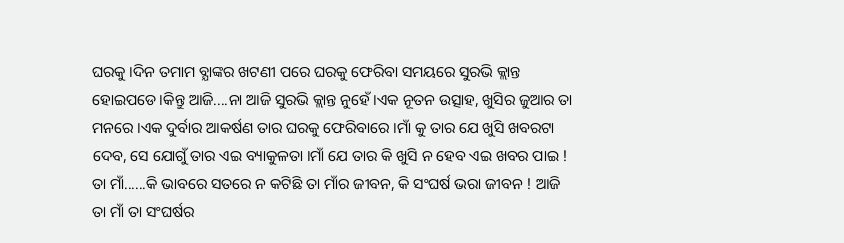ଘରକୁ ।ଦିନ ତମାମ ବ୍ଯାଙ୍କର ଖଟଣୀ ପରେ ଘରକୁ ଫେରିବା ସମୟରେ ସୁରଭି କ୍ଲାନ୍ତ ହୋଇପଡେ।କିନ୍ତୁ ଆଜି....ନା ଆଜି ସୁରଭି କ୍ଲାନ୍ତ ନୁହେଁ।ଏକ ନୂତନ ଉତ୍ସାହ, ଖୁସିର ଜୁଆର ତା ମନରେ ।ଏକ ଦୁର୍ବାର ଆକର୍ଷଣ ତାର ଘରକୁ ଫେରିବାରେ ।ମାଁ କୁ ତାର ଯେ ଖୁସି ଖବରଟା ଦେବ, ସେ ଯୋଗୁଁ ତାର ଏଇ ବ୍ୟାକୁଳତା ।ମାଁ ଯେ ତାର କି ଖୁସି ନ ହେବ ଏଇ ଖବର ପାଇ ! ତା ମାଁ......କି ଭାବରେ ସତରେ ନ କଟିଛି ତା ମାଁର ଜୀବନ, କି ସଂଘର୍ଷ ଭରା ଜୀବନ ! ଆଜି ତା ମାଁ ତା ସଂଘର୍ଷର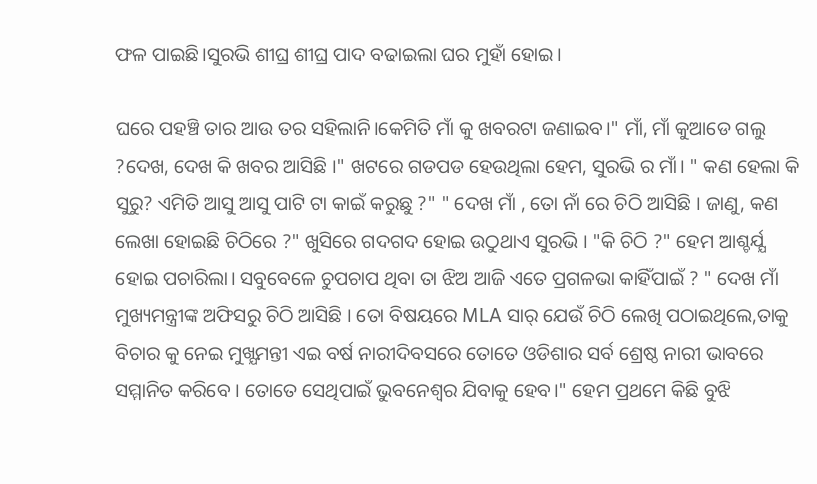ଫଳ ପାଇଛି।ସୁରଭି ଶୀଘ୍ର ଶୀଘ୍ର ପାଦ ବଢାଇଲା ଘର ମୁହାଁ ହୋଇ।

ଘରେ ପହଞ୍ଚି ତାର ଆଉ ତର ସହିଲାନି।କେମିତି ମାଁ କୁ ଖବରଟା ଜଣାଇବ।" ମାଁ, ମାଁ କୁଆଡେ ଗଲୁ ?ଦେଖ, ଦେଖ କି ଖବର ଆସିଛି ।" ଖଟରେ ଗଡପଡ ହେଉଥିଲା ହେମ, ସୁରଭି ର ମାଁ। " କଣ ହେଲା କି ସୁରୁ? ଏମିତି ଆସୁ ଆସୁ ପାଟି ଟା କାଇଁ କରୁଛୁ ?" " ଦେଖ ମାଁ , ତୋ ନାଁ ରେ ଚିଠି ଆସିଛି । ଜାଣୁ, କଣ ଲେଖା ହୋଇଛି ଚିଠିରେ ?" ଖୁସିରେ ଗଦଗଦ ହୋଇ ଉଠୁଥାଏ ସୁରଭି । "କି ଚିଠି ?" ହେମ ଆଶ୍ଚର୍ଯ୍ଯ ହୋଇ ପଚାରିଲା। ସବୁବେଳେ ଚୁପଚାପ ଥିବା ତା ଝିଅ ଆଜି ଏତେ ପ୍ରଗଳଭା କାହିଁପାଇଁ ? " ଦେଖ ମାଁ ମୁଖ୍ୟମନ୍ତ୍ରୀଙ୍କ ଅଫିସରୁ ଚିଠି ଆସିଛି । ତୋ ବିଷୟରେ MLA ସାର୍ ଯେଉଁ ଚିଠି ଲେଖି ପଠାଇଥିଲେ,ତାକୁ ବିଚାର କୁ ନେଇ ମୁଖ୍ଯମନ୍ତୀ ଏଇ ବର୍ଷ ନାରୀଦିବସରେ ତୋତେ ଓଡିଶାର ସର୍ବ ଶ୍ରେଷ୍ଠ ନାରୀ ଭାବରେ ସମ୍ମାନିତ କରିବେ । ତୋତେ ସେଥିପାଇଁ ଭୁବନେଶ୍ଵର ଯିବାକୁ ହେବ।" ହେମ ପ୍ରଥମେ କିଛି ବୁଝି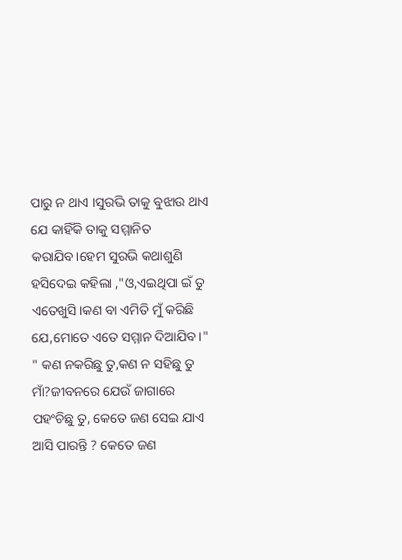ପାରୁ ନ ଥାଏ ।ସୁରଭି ତାକୁ ବୁଝାଉ ଥାଏ ଯେ କାହିଁକି ତାକୁ ସମ୍ମାନିତ କରାଯିବ।ହେମ ସୁରଭି କଥାଶୁଣି ହସିଦେଇ କହିଲା ,"ଓ,ଏଇଥିପା ଇଁ ତୁ ଏତେଖୁସି।କଣ ବା ଏମିତି ମୁଁ କରିଛି ଯେ,ମୋତେ ଏତେ ସମ୍ମାନ ଦିଆଯିବ।" " କଣ ନକରିଛୁ ତୁ,କଣ ନ ସହିଛୁ ତୁ ମାଁ?ଜୀବନରେ ଯେଉଁ ଜାଗାରେ ପହଂଚିଛୁ ତୁ, କେତେ ଜଣ ସେଇ ଯାଏ ଆସି ପାରନ୍ତି ? କେତେ ଜଣ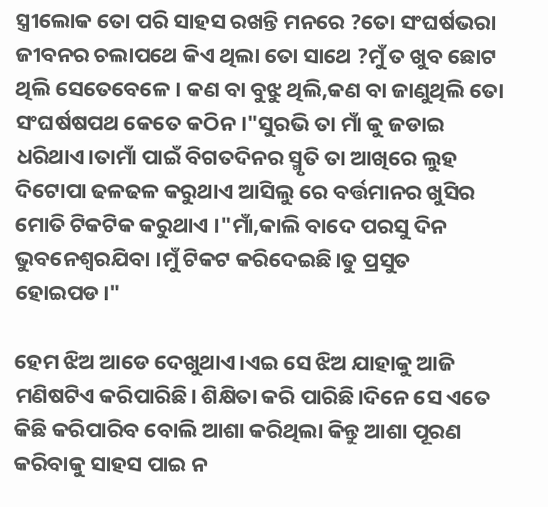ସ୍ତ୍ରୀଲୋକ ତୋ ପରି ସାହସ ରଖନ୍ତି ମନରେ ?ତୋ ସଂଘର୍ଷଭରା ଜୀବନର ଚଲାପଥେ କିଏ ଥିଲା ତୋ ସାଥେ ?ମୁଁ ତ ଖୁବ ଛୋଟ ଥିଲି ସେତେବେଳେ । କଣ ବା ବୁଝୁ ଥିଲି,କଣ ବା ଜାଣୁଥିଲି ତୋ ସଂଘର୍ଷଷପଥ କେତେ କଠିନ ।"ସୁରଭି ତା ମାଁ କୁ ଜଡାଇ ଧରିଥାଏ।ତାମାଁ ପାଇଁ ବିଗତଦିନର ସ୍ମୃତି ତା ଆଖିରେ ଲୁହ ଦିଟୋପା ଢଳଢଳ କରୁଥାଏ ଆସିଲୁ ରେ ବର୍ତ୍ତମାନର ଖୁସିର ମୋତି ଟିକଟିକ କରୁଥାଏ ।"ମାଁ,କାଲି ବାଦେ ପରସୁ ଦିନ ଭୁବନେଶ୍ବରଯିବା ।ମୁଁ ଟିକଟ କରିଦେଇଛି।ତୁ ପ୍ରସୁତ ହୋଇପଡ।"

ହେମ ଝିଅ ଆଡେ ଦେଖୁଥାଏ।ଏଇ ସେ ଝିଅ ଯାହାକୁ ଆଜି ମଣିଷଟିଏ କରିପାରିଛି। ଶିକ୍ଷିତା କରି ପାରିଛି।ଦିନେ ସେ ଏତେ କିଛି କରିପାରିବ ବୋଲି ଆଶା କରିଥିଲା କିନ୍ତୁ ଆଶା ପୂରଣ କରିବାକୁ ସାହସ ପାଇ ନ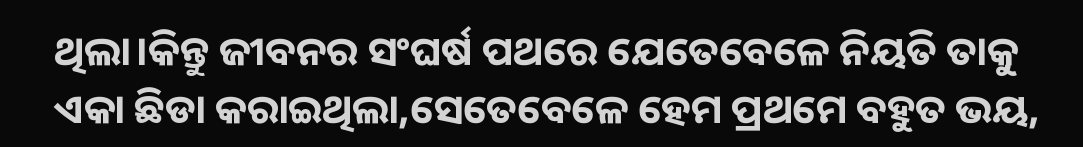ଥିଲା।କିନ୍ତୁ ଜୀବନର ସଂଘର୍ଷ ପଥରେ ଯେତେବେଳେ ନିୟତି ତାକୁ ଏକା ଛିଡା କରାଇଥିଲା,ସେତେବେଳେ ହେମ ପ୍ରଥମେ ବହୁତ ଭୟ,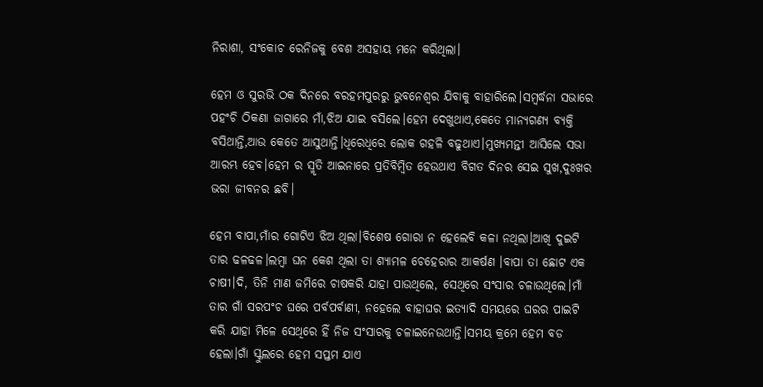ନିରାଶା, ସଂକୋଚ ରେନିଜକୁ ବେଶ ଅସହାୟ ମନେ କରିଥିଲା।

ହେମ ଓ ସୁରଭି ଠକ ଦିନରେ ବରହମପୁରରୁ ଭୁବନେଶ୍ବର ଯିବାକୁ ବାହାରିଲେ।ସମ୍ବର୍ଦ୍ଧନା ସଭାରେ ପହଂଚି ଠିକଣା ଜାଗାରେ ମାଁ,ଝିଅ ଯାଇ ବସିଲେ।ହେମ ଦେଖୁଥାଏ,କେତେ ମାନ୍ଯଗଣ୍ଯ ବ୍ଯକ୍ତି ବସିଥାନ୍ତି,ଆଉ କେତେ ଆସୁଥାନ୍ତି।ଧିରେଧିରେ ଲୋକ ଗହଳି ବଢୁଥାଏ।ମୁଖ୍ଯମନ୍ତୀ ଆସିଲେ ସଭା ଆରମ୍ଭ ହେବ।ହେମ ର ସ୍ମୃତି ଆଇନାରେ ପ୍ରତିବିମ୍ବିତ ହେଉଥାଏ ବିଗତ ଦିନର ସେଇ ସୁଖ,ଦୁଃଖର ଭରା ଜୀବନର ଛବି।

ହେମ ବାପା,ମାଁର ଗୋଟିଏ ଝିଅ ଥିଲା।ବିଶେଷ ଗୋରା ନ ହେଲେବି କଳା ନଥିଲା।ଆଖି ଦୁଇଟି ତାର ଢଳଢଳ।ଲମ୍ବା ଘନ କେଶ ଥିଲା ତା ଶ୍ୟାମଳ ଚେହେରାର ଆକର୍ଷଣ ।ବାପା ତା ଛୋଟ ଏକ ଚାଷୀ।ଦି, ତିନି ମାଣ ଜମିରେ ଚାଷକରି ଯାହା ପାଉଥିଲେ, ସେଥିରେ ସଂସାର ଚଳାଉଥିଲେ।ମାଁ ତାର ଗାଁ ସରପଂଚ ଘରେ ପର୍ବପର୍ବାଣୀ, ନହେଲେ ବାହାଘର ଇତ୍ଯାଦି ସମୟରେ ଘରର ପାଇଟି କରି ଯାହା ମିଳେ ସେଥିରେ ହିଁ ନିଜ ସଂସାରକୁ ଚଳାଇନେଉଥାନ୍ତି।ସମୟ କ୍ରମେ ହେମ ବଡ ହେଲା।ଗାଁ ସ୍କୁଲରେ ହେମ ସପ୍ତମ ଯାଏ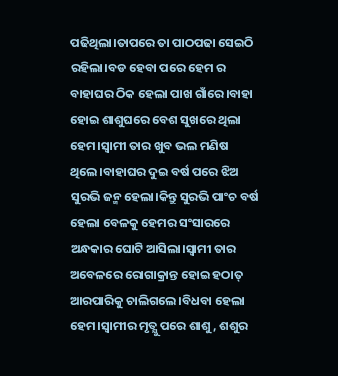ପଢିଥିଲା।ତାପରେ ତା ପାଠପଢା ସେଇଠି ରହିଲା।ବଡ ହେବା ପରେ ହେମ ର ବାହାଘର ଠିକ ହେଲା ପାଖ ଗାଁରେ।ବାହା ହୋଇ ଶାଶୁଘରେ ବେଶ ସୁଖରେ ଥିଲା ହେମ।ସ୍ବାମୀ ତାର ଖୁବ ଭଲ ମଣିଷ ଥିଲେ।ବାହାଘର ଦୁଇ ବର୍ଷ ପରେ ଝିଅ ସୁରଭି ଜନ୍ମ ହେଲା।କିନ୍ତୁ ସୁରଭି ପାଂଚ ବର୍ଷ ହେଲା ବେଳକୁ ହେମର ସଂସାରରେ ଅନ୍ଧକାର ଘୋଟି ଆସିଲା।ସ୍ବାମୀ ତାର ଅବେଳରେ ରୋଗାକ୍ରାନ୍ତ ହୋଇ ହଠାତ୍ ଆରପାରିକୁ ଚାଲିଗଲେ।ବିଧବା ହେଲା ହେମ।ସ୍ବାମୀର ମୃତ୍ଯୁ ପରେ ଶାଶୁ, ଶଶୁର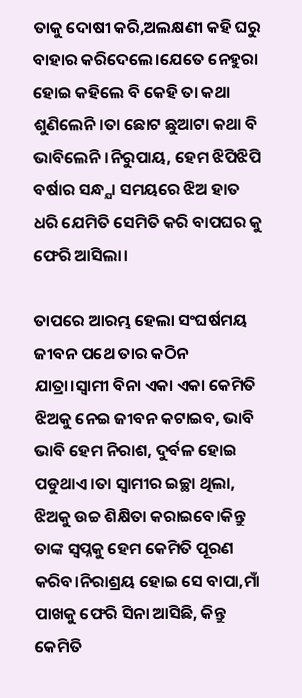ତାକୁ ଦୋଷୀ କରି,ଅଲକ୍ଷଣୀ କହି ଘରୁ ବାହାର କରିଦେଲେ।ଯେତେ ନେହୁରା ହୋଇ କହିଲେ ବି କେହି ତା କଥା ଶୁଣିଲେନି।ତା ଛୋଟ ଛୁଆଟା କଥା ବି ଭାବିଲେନି।ନିରୁପାୟ, ହେମ ଝିପିଝିପି ବର୍ଷାର ସନ୍ଧ୍ଯା ସମୟରେ ଝିଅ ହାତ ଧରି ଯେମିତି ସେମିତି କରି ବାପଘର କୁ ଫେରି ଆସିଲା।

ତାପରେ ଆରମ୍ଭ ହେଲା ସଂଘର୍ଷମୟ ଜୀବନ ପଥେ ତାର କଠିନ ଯାତ୍ରା।ସ୍ବାମୀ ବିନା ଏକା ଏକା କେମିତି ଝିଅକୁ ନେଇ ଜୀବନ କଟାଇବ, ଭାବି ଭାବି ହେମ ନିରାଶ, ଦୁର୍ବଳ ହୋଇ ପଡୁଥାଏ।ତା ସ୍ବାମୀର ଇଚ୍ଛା ଥିଲା, ଝିଅକୁ ଉଚ୍ଚ ଶିକ୍ଷିତା କରାଇବେ।କିନ୍ତୁ ତାଙ୍କ ସ୍ବପ୍ନକୁ ହେମ କେମିତି ପୂରଣ କରିବ।ନିରାଶ୍ରୟ ହୋଇ ସେ ବାପା,ମାଁ ପାଖକୁ ଫେରି ସିନା ଆସିଛି, କିନ୍ତୁ କେମିତି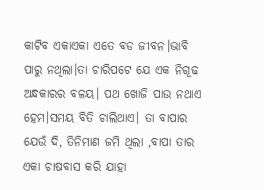କାଟିବ ଏକାଏକା ଏତେ ବଡ ଜୀବନ।ଭାବି ପାରୁ ନଥିଲା।ତା ଚାରିପଟେ ଯେ ଏକ ନିଗୂଢ ଅନ୍ଧକାରର ବଳୟ। ପଥ ଖୋଜି ପାଉ ନଥାଏ ହେମ।ସମୟ ବିତି ଚାଲିଥାଏ। ତା ବାପାର ଯେଉଁ ଦି, ତିନିମାଣ ଜମି ଥିଲା ,ବାପା ତାର ଏକା ଚାଷବାସ କରି ଯାହା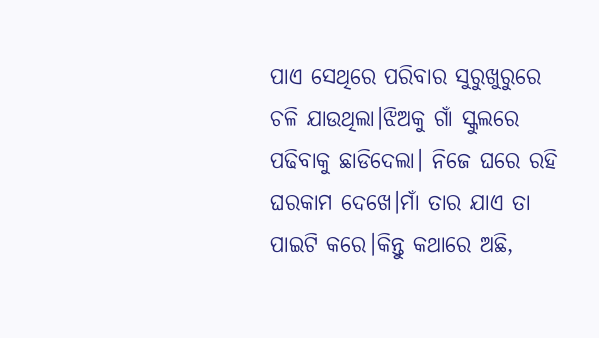ପାଏ ସେଥିରେ ପରିବାର ସୁରୁଖୁରୁରେ ଚଳି ଯାଉଥିଲା।ଝିଅକୁ ଗାଁ ସ୍କୁଲରେ ପଢିବାକୁ ଛାଡିଦେଲା। ନିଜେ ଘରେ ରହି ଘରକାମ ଦେଖେ।ମାଁ ତାର ଯାଏ ତା ପାଇଟି କରେ।କିନ୍ତୁ କଥାରେ ଅଛି,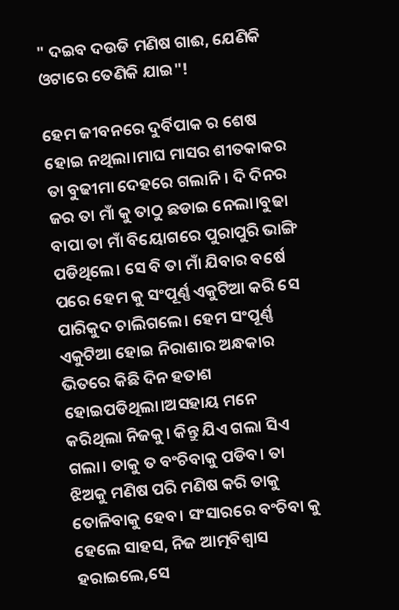" ଦଇବ ଦଉଡି ମଣିଷ ଗାଈ, ଯେଣିକି ଓଟାରେ ତେଣିକି ଯାଇ"!

ହେମ ଜୀବନରେ ଦୁର୍ବିପାକ ର ଶେଷ ହୋଇ ନଥିଲା।ମାଘ ମାସର ଶୀତକାକର ତା ବୁଢୀମା ଦେହରେ ଗଲାନି। ଦି ଦିନର ଜର ତା ମାଁ କୁ ତାଠୁ ଛଡାଇ ନେଲା।ବୁଢା ବାପା ତା ମାଁ ବିୟୋଗରେ ପୁରାପୁରି ଭାଙ୍ଗି ପଡିଥିଲେ। ସେ ବି ତା ମାଁ ଯିବାର ବର୍ଷେ ପରେ ହେମ କୁ ସଂପୂର୍ଣ୍ଣ ଏକୁଟିଆ କରି ସେ ପାରିକୁଦ ଚାଲିଗଲେ। ହେମ ସଂପୂର୍ଣ୍ଣ ଏକୁଟିଆ ହୋଇ ନିରାଶାର ଅନ୍ଧକାର ଭିତରେ କିଛି ଦିନ ହତାଶ ହୋଇପଡିଥିଲା।ଅସହାୟ ମନେ କରିଥିଲା ନିଜକୁ। କିନ୍ତୁ ଯିଏ ଗଲା ସିଏ ଗଲା। ତାକୁ ତ ବଂଚିବାକୁ ପଡିବ। ତା ଝିଅକୁ ମଣିଷ ପରି ମଣିଷ କରି ତାକୁ ତୋଳିବାକୁ ହେବ। ସଂସାରରେ ବଂଚିବା କୁ ହେଲେ ସାହସ, ନିଜ ଆତ୍ମବିଶ୍ବାସ ହରାଇଲେ,ସେ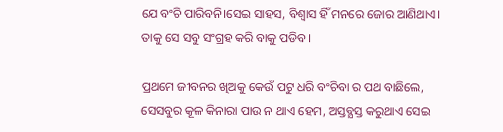ଯେ ବଂଚି ପାରିବନି।ସେଇ ସାହସ, ବିଶ୍ବାସ ହିଁ ମନରେ ଜୋର ଆଣିଥାଏ। ତାକୁ ସେ ସବୁ ସଂଗ୍ରହ କରି ବାକୁ ପଡିବ।

ପ୍ରଥମେ ଜୀବନର ଖିଅକୁ କେଉଁ ପଟୁ ଧରି ବଂଚିବା ର ପଥ ବାଛିଲେ, ସେସବୁର କୂଳ କିନାରା ପାଉ ନ ଥାଏ ହେମ, ଅସ୍ତବ୍ଯସ୍ତ କରୁଥାଏ ସେଇ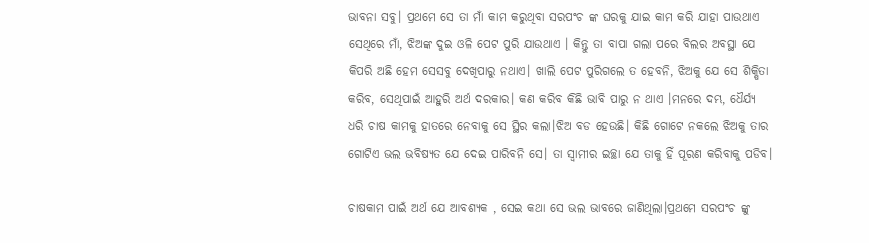ଭାବନା ସବୁ। ପ୍ରଥମେ ସେ ତା ମାଁ କାମ କରୁଥିବା ସରପଂଚ ଙ୍କ ଘରକୁ ଯାଇ କାମ କରି ଯାହା ପାଉଥାଏ ସେଥିରେ ମାଁ, ଝିଅଙ୍କ ଦୁଇ ଓଳି ପେଟ ପୁରି ଯାଉଥାଏ । କିନ୍ତୁ ତା ବାପା ଗଲା ପରେ ବିଲର ଅବସ୍ଥା ଯେ କିପରି ଅଛି ହେମ ସେସବୁ ଦେଖିପାରୁ ନଥାଏ। ଖାଲି ପେଟ ପୁରିଗଲେ ତ ହେବନି, ଝିଅକୁ ଯେ ସେ ଶିକ୍ଷିତା କରିବ, ସେଥିପାଇଁ ଆହୁରି ଅର୍ଥ ଦରକାର। କଣ କରିବ କିଛି ଭାବି ପାରୁ ନ ଥାଏ ।ମନରେ ଦମ୍ଭ, ଧୈର୍ଯ୍ଯ ଧରି ଚାଷ କାମକୁ ହାତରେ ନେବାକୁ ସେ ସ୍ଥିର କଲା।ଝିଅ ବଡ ହେଉଛି। କିଛି ଗୋଟେ ନକଲେ ଝିଅକୁ ତାର ଗୋଟିଏ ଭଲ ଭବିଷ୍ଯତ ଯେ ଦେଇ ପାରିବନି ସେ। ତା ସ୍ବାମୀର ଇଚ୍ଛା ଯେ ତାକୁ ହିଁ ପୂରଣ କରିବାକୁ ପଡିବ।

ଚାଷକାମ ପାଇଁ ଅର୍ଥ ଯେ ଆବଶ୍ଯକ , ସେଇ କଥା ସେ ଭଲ ଭାବରେ ଜାଣିଥିଲା।ପ୍ରଥମେ ସରପଂଚ ଙ୍କୁ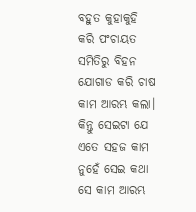ବହୁତ କୁହାକୁହି କରି ପଂଚାୟତ ସମିତିରୁ ବିହନ ଯୋଗାଡ କରି ଚାଷ କାମ ଆରମ୍ଭ କଲା। କିନ୍ତୁ ସେଇଟା ଯେ ଏତେ ସହଜ କାମ ନୁହେଁ ସେଇ କଥା ସେ କାମ ଆରମ୍ଭ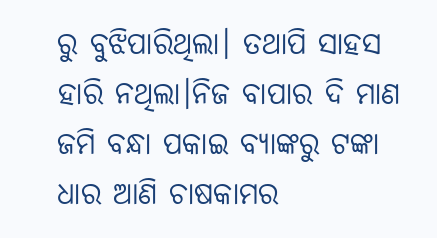ରୁ ବୁଝିପାରିଥିଲା। ତଥାପି ସାହସ ହାରି ନଥିଲା।ନିଜ ବାପାର ଦି ମାଣ ଜମି ବନ୍ଧା ପକାଇ ବ୍ଯାଙ୍କରୁ ଟଙ୍କା ଧାର ଆଣି ଚାଷକାମର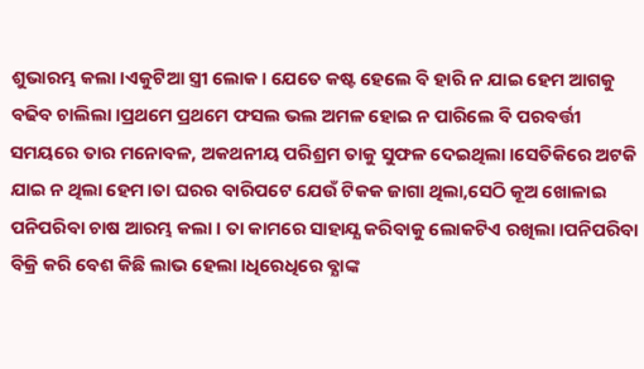ଶୁଭାରମ୍ଭ କଲା।ଏକୁଟିଆ ସ୍ତ୍ରୀ ଲୋକ। ଯେତେ କଷ୍ଟ ହେଲେ ବି ହାରି ନ ଯାଇ ହେମ ଆଗକୁ ବଢିବ ଚାଲିଲା।ପ୍ରଥମେ ପ୍ରଥମେ ଫସଲ ଭଲ ଅମଳ ହୋଇ ନ ପାରିଲେ ବି ପରବର୍ତ୍ତୀ ସମୟରେ ତାର ମନୋବଳ, ଅକଥନୀୟ ପରିଶ୍ରମ ତାକୁ ସୁଫଳ ଦେଇଥିଲା।ସେତିକିରେ ଅଟକି ଯାଇ ନ ଥିଲା ହେମ।ତା ଘରର ବାରିପଟେ ଯେଉଁ ଟିକକ ଜାଗା ଥିଲା,ସେଠି କୂଅ ଖୋଳାଇ ପନିପରିବା ଚାଷ ଆରମ୍ଭ କଲା। ତା କାମରେ ସାହାଯ୍ଯ କରିବାକୁ ଲୋକଟିଏ ରଖିଲା।ପନିପରିବା ବିକ୍ରି କରି ବେଶ କିଛି ଲାଭ ହେଲା।ଧିରେଧିରେ ବ୍ଯାଙ୍କ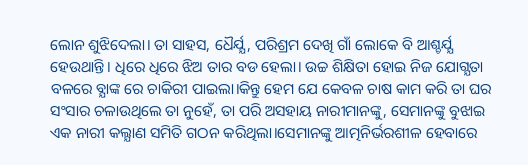ଲୋନ ଶୁଝିଦେଲା। ତା ସାହସ, ଧୈର୍ଯ୍ଯ, ପରିଶ୍ରମ ଦେଖି ଗାଁ ଲୋକେ ବି ଆଶ୍ଚର୍ଯ୍ଯ ହେଉଥାନ୍ତି। ଧିରେ ଧିରେ ଝିଅ ତାର ବଡ ହେଲା। ଉଚ୍ଚ ଶିକ୍ଷିତା ହୋଇ ନିଜ ଯୋଗ୍ଯତା ବଳରେ ବ୍ଯାଙ୍କ ରେ ଚାକିରୀ ପାଇଲା।କିନ୍ତୁ ହେମ ଯେ କେବଳ ଚାଷ କାମ କରି ତା ଘର ସଂସାର ଚଳାଉଥିଲେ ତା ନୁହେଁ, ତା ପରି ଅସହାୟ ନାରୀମାନଙ୍କୁ, ସେମାନଙ୍କୁ ବୁଝାଇ ଏକ ନାରୀ କଲ୍ଯାଣ ସମିତି ଗଠନ କରିଥିଲା।ସେମାନଙ୍କୁ ଆତ୍ମନିର୍ଭରଶୀଳ ହେବାରେ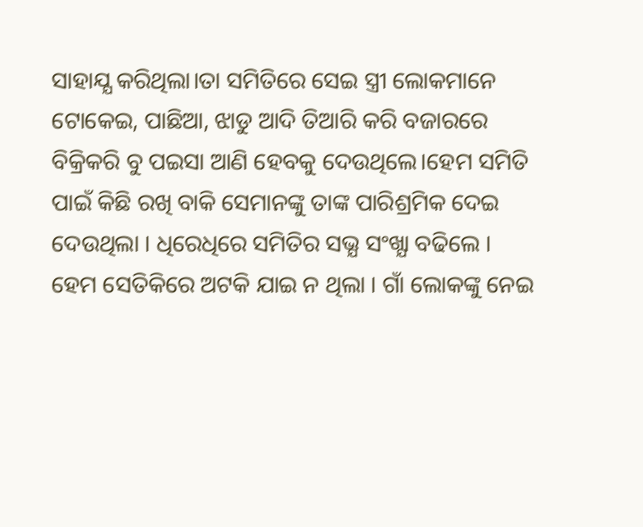ସାହାଯ୍ଯ କରିଥିଲା।ତା ସମିତିରେ ସେଇ ସ୍ତ୍ରୀ ଲୋକମାନେ ଟୋକେଇ, ପାଛିଆ, ଝାଡୁ ଆଦି ତିଆରି କରି ବଜାରରେ ବିକ୍ରିକରି ବୁ ପଇସା ଆଣି ହେବକୁ ଦେଉଥିଲେ।ହେମ ସମିତି ପାଇଁ କିଛି ରଖି ବାକି ସେମାନଙ୍କୁ ତାଙ୍କ ପାରିଶ୍ରମିକ ଦେଇ ଦେଉଥିଲା । ଧିରେଧିରେ ସମିତିର ସଭ୍ଯ ସଂଖ୍ଯା ବଢିଲେ । ହେମ ସେତିକିରେ ଅଟକି ଯାଇ ନ ଥିଲା । ଗାଁ ଲୋକଙ୍କୁ ନେଇ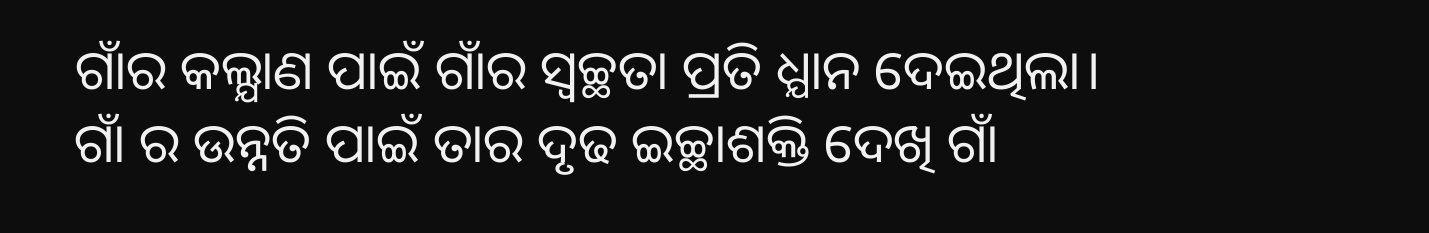ଗାଁର କଲ୍ଯାଣ ପାଇଁ ଗାଁର ସ୍ବଚ୍ଛତା ପ୍ରତି ଧ୍ଯାନ ଦେଇଥିଲା। ଗାଁ ର ଉନ୍ନତି ପାଇଁ ତାର ଦୃଢ ଇଚ୍ଛାଶକ୍ତି ଦେଖି ଗାଁ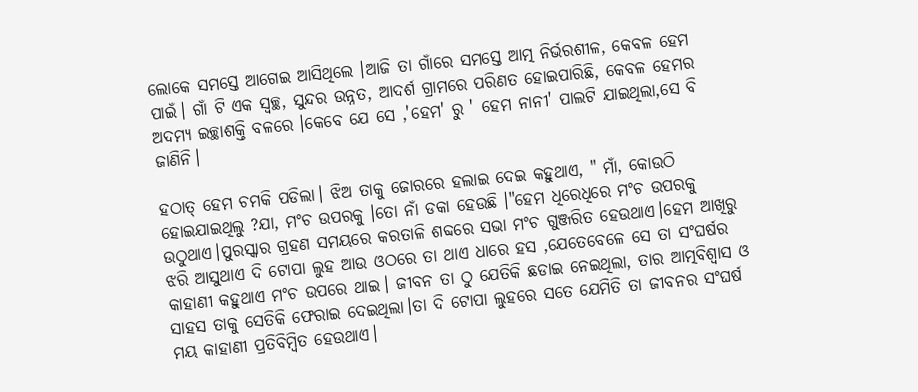ଲୋକେ ସମସ୍ତେ ଆଗେଇ ଆସିଥିଲେ ।ଆଜି ତା ଗାଁରେ ସମସ୍ତେ ଆତ୍ମ ନିର୍ଭରଶୀଳ, କେବଳ ହେମ ପାଇଁ। ଗାଁ ଟି ଏକ ସ୍ବଚ୍ଛ, ସୁନ୍ଦର ଉନ୍ନତ, ଆଦର୍ଶ ଗ୍ରାମରେ ପରିଣତ ହୋଇପାରିଛି, କେବଳ ହେମର ଅଦମ୍ୟ ଇଚ୍ଛାଶକ୍ତି ବଳରେ ।କେବେ ଯେ ସେ ,'ହେମ' ରୁ ' ହେମ ନାନୀ' ପାଲଟି ଯାଇଥିଲା,ସେ ବି ଜାଣିନି।

ହଠାତ୍ ହେମ ଚମକି ପଡିଲା। ଝିଅ ତାକୁ ଜୋରରେ ହଲାଇ ଦେଇ କହୁଥାଏ, " ମାଁ, କୋଉଠି ହୋଇଯାଇଥିଲୁ ?ଯା, ମଂଚ ଉପରକୁ ।ତୋ ନାଁ ଡକା ହେଉଛି ।"ହେମ ଧିରେଧିରେ ମଂଚ ଉପରକୁ ଉଠୁଥାଏ।ପୁରସ୍କାର ଗ୍ରହଣ ସମୟରେ କରତାଳି ଶବ୍ଦରେ ସଭା ମଂଚ ଗୁଞ୍ଜରିତ ହେଉଥାଏ।ହେମ ଆଖିରୁ ଝରି ଆସୁଥାଏ ଦି ଟୋପା ଲୁହ ଆଉ ଓଠରେ ତା ଥାଏ ଧାରେ ହସ ,ଯେତେବେଳେ ସେ ତା ସଂଘର୍ଷର କାହାଣୀ କହୁଥାଏ ମଂଚ ଉପରେ ଥାଇ। ଜୀବନ ତା ଠୁ ଯେତିକି ଛଡାଇ ନେଇଥିଲା, ତାର ଆତ୍ମବିଶ୍ବାସ ଓ ସାହସ ତାକୁ ସେତିକି ଫେରାଇ ଦେଇଥିଲା।ତା ଦି ଟୋପା ଲୁହରେ ସତେ ଯେମିତି ତା ଜୀବନର ସଂଘର୍ଷ ମୟ କାହାଣୀ ପ୍ରତିବିମ୍ବିତ ହେଉଥାଏ।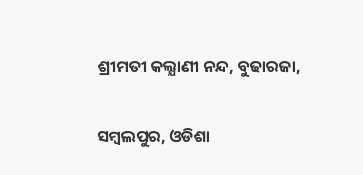ଶ୍ରୀମତୀ କଲ୍ଯାଣୀ ନନ୍ଦ, ବୁଢାରଜା,

ସମ୍ବଲପୁର, ଓଡିଶା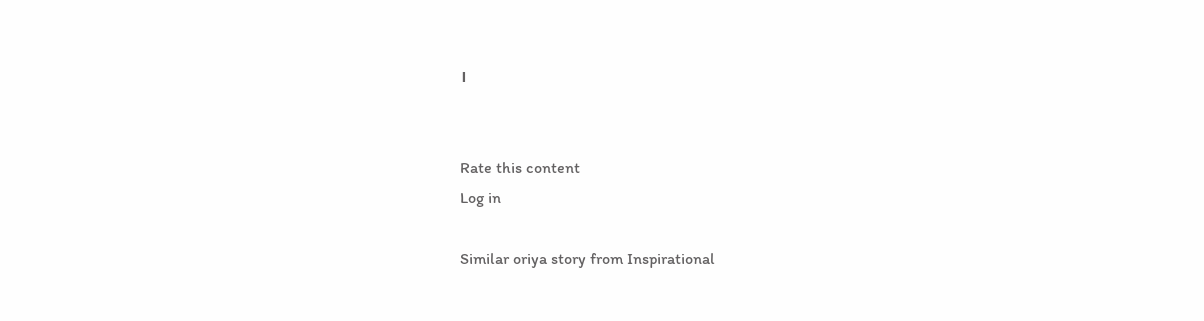।


Rate this content
Log in

Similar oriya story from Inspirational